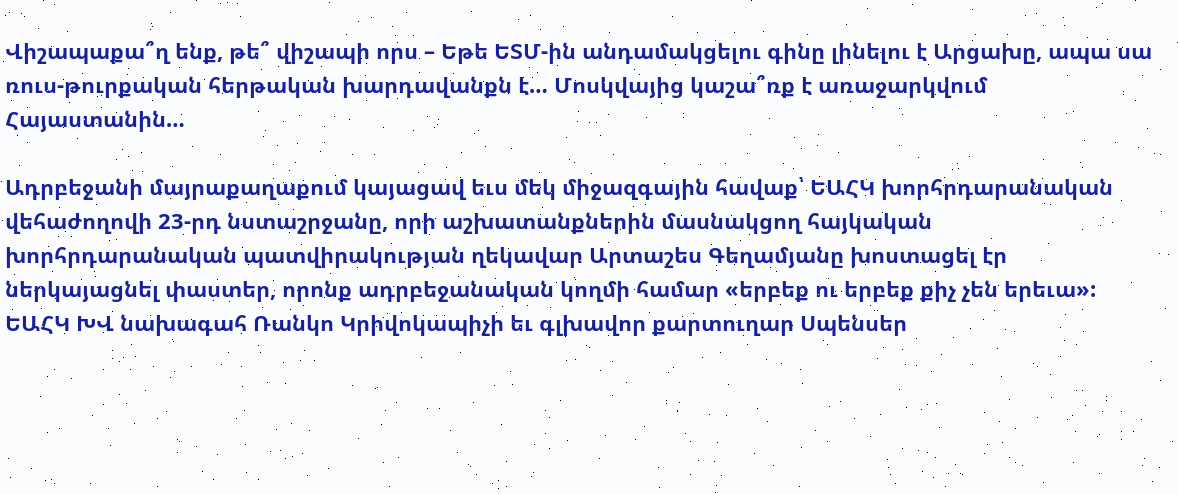Վիշապաքա՞ղ ենք, թե՞ վիշապի որս – Եթե ԵՏՄ-ին անդամակցելու գինը լինելու է Արցախը, ապա սա ռուս-թուրքական հերթական խարդավանքն է… Մոսկվայից կաշա՞ռք է առաջարկվում Հայաստանին…

Ադրբեջանի մայրաքաղաքում կայացավ եւս մեկ միջազգային հավաք՝ ԵԱՀԿ խորհրդարանական վեհաժողովի 23-րդ նստաշրջանը, որի աշխատանքներին մասնակցող հայկական խորհրդարանական պատվիրակության ղեկավար Արտաշես Գեղամյանը խոստացել էր ներկայացնել փաստեր, որոնք ադրբեջանական կողմի համար «երբեք ու երբեք քիչ չեն երեւա»: ԵԱՀԿ ԽՎ նախագահ Ռանկո Կրիվոկապիչի եւ գլխավոր քարտուղար Սպենսեր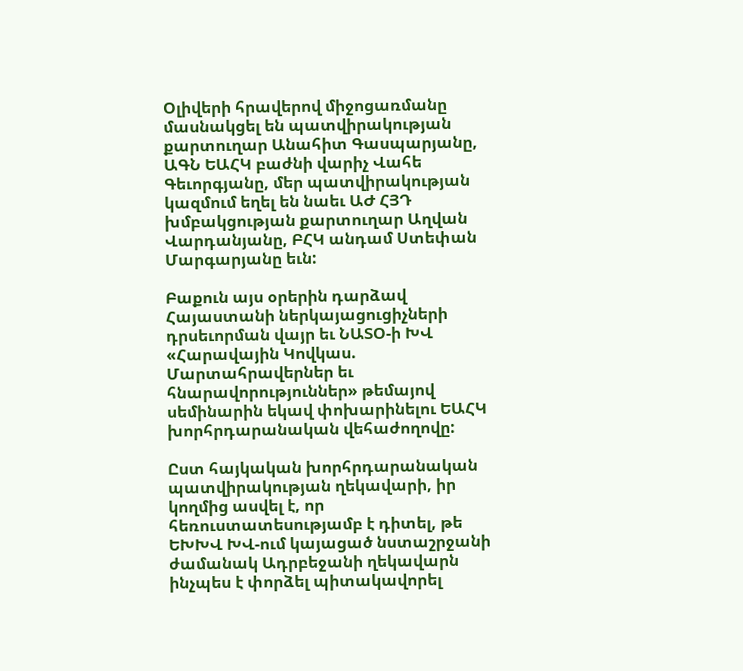Օլիվերի հրավերով միջոցառմանը մասնակցել են պատվիրակության քարտուղար Անահիտ Գասպարյանը, ԱԳՆ ԵԱՀԿ բաժնի վարիչ Վահե Գեւորգյանը, մեր պատվիրակության կազմում եղել են նաեւ ԱԺ ՀՅԴ խմբակցության քարտուղար Աղվան Վարդանյանը, ԲՀԿ անդամ Ստեփան Մարգարյանը եւն:

Բաքուն այս օրերին դարձավ Հայաստանի ներկայացուցիչների դրսեւորման վայր եւ ՆԱՏՕ-ի ԽՎ «Հարավային Կովկաս. Մարտահրավերներ եւ հնարավորություններ» թեմայով սեմինարին եկավ փոխարինելու ԵԱՀԿ խորհրդարանական վեհաժողովը:

Ըստ հայկական խորհրդարանական պատվիրակության ղեկավարի, իր կողմից ասվել է, որ հեռուստատեսությամբ է դիտել, թե ԵԽԽՎ ԽՎ-ում կայացած նստաշրջանի ժամանակ Ադրբեջանի ղեկավարն ինչպես է փորձել պիտակավորել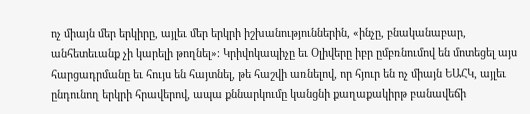ոչ միայն մեր երկիրը, այլեւ մեր երկրի իշխանություններին, «ինչը, բնականաբար, անհետեւանք չի կարելի թողնել»։ Կրիվոկապիչը եւ Օլիվերը իբր ըմբռնումով են մոտեցել այս հարցադրմանը եւ հույս են հայտնել, թե հաշվի առնելով, որ հյուր են ոչ միայն ԵԱՀԿ, այլեւ ընդունող երկրի հրավերով, ապա քննարկումը կանցնի քաղաքակիրթ բանավեճի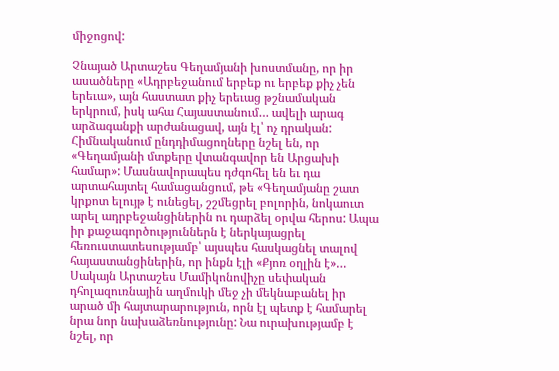միջոցով:

Չնայած Արտաշես Գեղամյանի խոստմանը, որ իր ասածները «Ադրբեջանում երբեք ու երբեք քիչ չեն երեւա», այն հաստատ քիչ երեւաց թշնամական երկրում, իսկ ահա Հայաստանում… ավելի արագ արձագանքի արժանացավ, այն էլ՝ ոչ դրական: Հիմնականում ընդդիմացողները նշել են, որ «Գեղամյանի մտքերը վտանգավոր են Արցախի համար»: Մասնավորապես դժգոհել են եւ դա արտահայտել համացանցում, թե «Գեղամյանը շատ կրքոտ ելույթ է ունեցել, շշմեցրել բոլորին, նոկաուտ արել ադրբեջանցիներին ու դարձել օրվա հերոս: Ապա իր քաջագործություններն է ներկայացրել հեռուստատեսությամբ՝ այսպես հասկացնել տալով հայաստանցիներին, որ ինքն էլի «Քյոռ օղլին է»… Սակայն Արտաշես Մամիկոնովիչը սեփական դհոլազուռնային աղմուկի մեջ չի մեկնաբանել իր արած մի հայտարարություն, որն էլ պետք է համարել նրա նոր նախաձեռնությունը: Նա ուրախությամբ է նշել, որ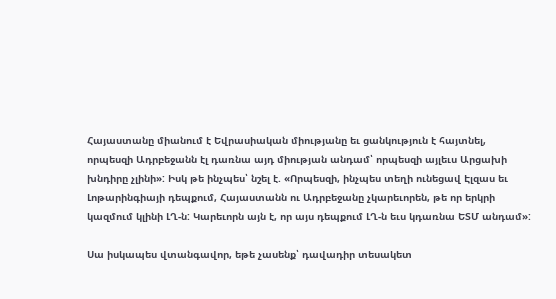Հայաստանը միանում է Եվրասիական միությանը եւ ցանկություն է հայտնել, որպեսզի Ադրբեջանն էլ դառնա այդ միության անդամ՝ որպեսզի այլեւս Արցախի խնդիրը չլինի»: Իսկ թե ինչպես՝ նշել է. «Որպեսզի, ինչպես տեղի ունեցավ Էլզաս եւ Լոթարինգիայի դեպքում, Հայաստանն ու Ադրբեջանը չկարեւորեն, թե որ երկրի կազմում կլինի ԼՂ-ն: Կարեւորն այն է, որ այս դեպքում ԼՂ-ն եւս կդառնա ԵՏՄ անդամ»:

Սա իսկապես վտանգավոր, եթե չասենք՝ դավադիր տեսակետ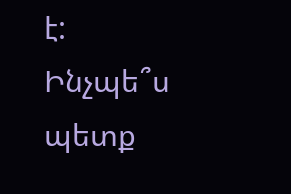է: Ինչպե՞ս պետք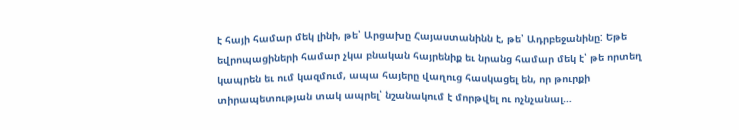է հայի համար մեկ լինի, թե՝ Արցախը Հայաստանինն է, թե՝ Ադրբեջանինը: Եթե եվրոպացիների համար չկա բնական հայրենիք եւ նրանց համար մեկ է՝ թե որտեղ կապրեն եւ ում կազմում, ապա հայերը վաղուց հասկացել են, որ թուրքի տիրապետության տակ ապրել՝ նշանակում է մորթվել ու ոչնչանալ…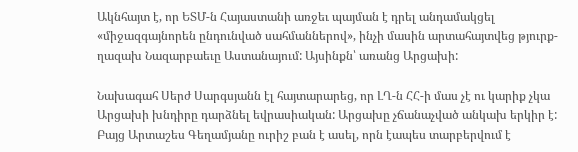Ակնհայտ է, որ ԵՏՄ-ն Հայաստանի առջեւ պայման է դրել անդամակցել «միջազգայնորեն ընդունված սահմաններով», ինչի մասին արտահայտվեց թյուրք-ղազախ Նազարբաեւը Աստանայում: Այսինքն՝ առանց Արցախի:

Նախագահ Սերժ Սարգսյանն էլ հայտարարեց, որ ԼՂ-ն ՀՀ-ի մաս չէ ու կարիք չկա Արցախի խնդիրը դարձնել եվրասիական: Արցախը չճանաչված անկախ երկիր է: Բայց Արտաշես Գեղամյանը ուրիշ բան է ասել, որն էապես տարբերվում է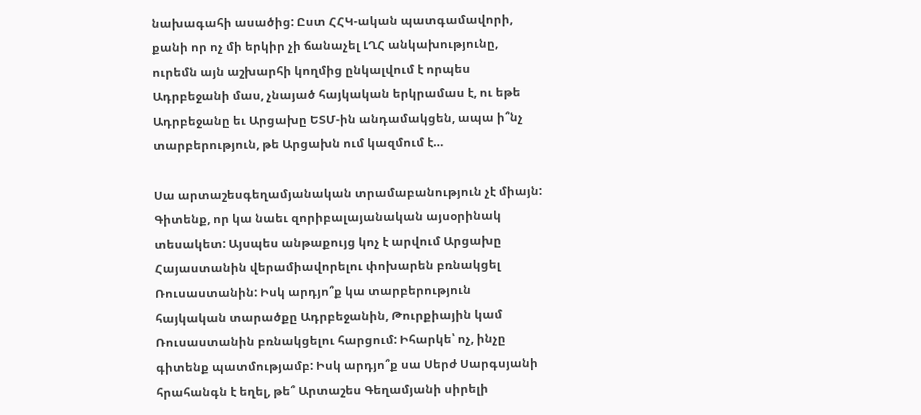նախագահի ասածից: Ըստ ՀՀԿ-ական պատգամավորի, քանի որ ոչ մի երկիր չի ճանաչել ԼՂՀ անկախությունը, ուրեմն այն աշխարհի կողմից ընկալվում է որպես Ադրբեջանի մաս, չնայած հայկական երկրամաս է, ու եթե Ադրբեջանը եւ Արցախը ԵՏՄ-ին անդամակցեն, ապա ի՞նչ տարբերություն, թե Արցախն ում կազմում է…

Սա արտաշեսգեղամյանական տրամաբանություն չէ միայն: Գիտենք, որ կա նաեւ զորիբալայանական այսօրինակ տեսակետ: Այսպես անթաքույց կոչ է արվում Արցախը Հայաստանին վերամիավորելու փոխարեն բռնակցել Ռուսաստանին: Իսկ արդյո՞ք կա տարբերություն հայկական տարածքը Ադրբեջանին, Թուրքիային կամ Ռուսաստանին բռնակցելու հարցում: Իհարկե՝ ոչ, ինչը գիտենք պատմությամբ: Իսկ արդյո՞ք սա Սերժ Սարգսյանի հրահանգն է եղել, թե՞ Արտաշես Գեղամյանի սիրելի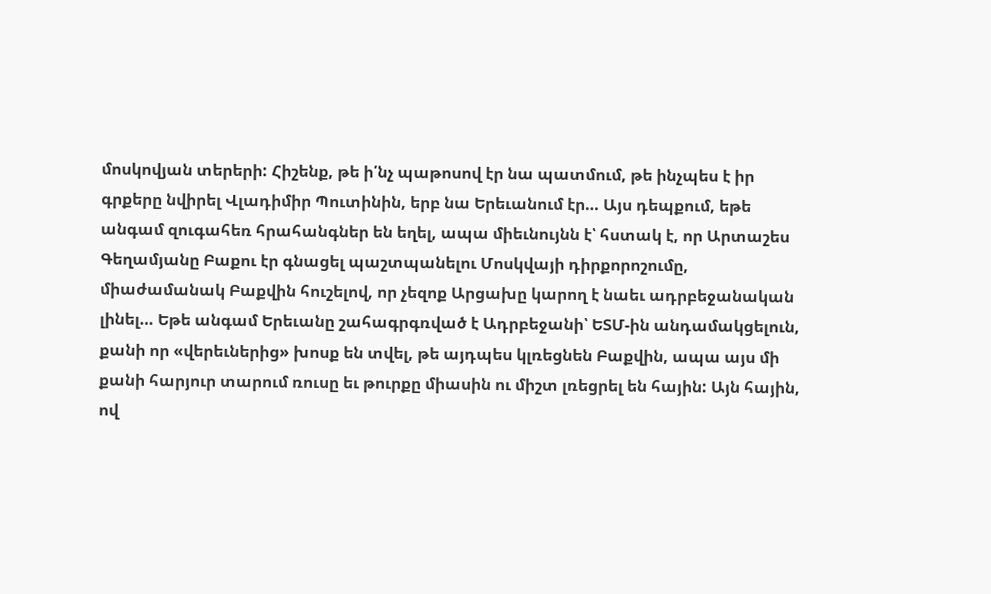մոսկովյան տերերի: Հիշենք, թե ի՛նչ պաթոսով էր նա պատմում, թե ինչպես է իր գրքերը նվիրել Վլադիմիր Պուտինին, երբ նա Երեւանում էր… Այս դեպքում, եթե անգամ զուգահեռ հրահանգներ են եղել, ապա միեւնույնն է՝ հստակ է, որ Արտաշես Գեղամյանը Բաքու էր գնացել պաշտպանելու Մոսկվայի դիրքորոշումը, միաժամանակ Բաքվին հուշելով, որ չեզոք Արցախը կարող է նաեւ ադրբեջանական լինել… Եթե անգամ Երեւանը շահագրգռված է Ադրբեջանի՝ ԵՏՄ-ին անդամակցելուն, քանի որ «վերեւներից» խոսք են տվել, թե այդպես կլռեցնեն Բաքվին, ապա այս մի քանի հարյուր տարում ռուսը եւ թուրքը միասին ու միշտ լռեցրել են հային: Այն հային, ով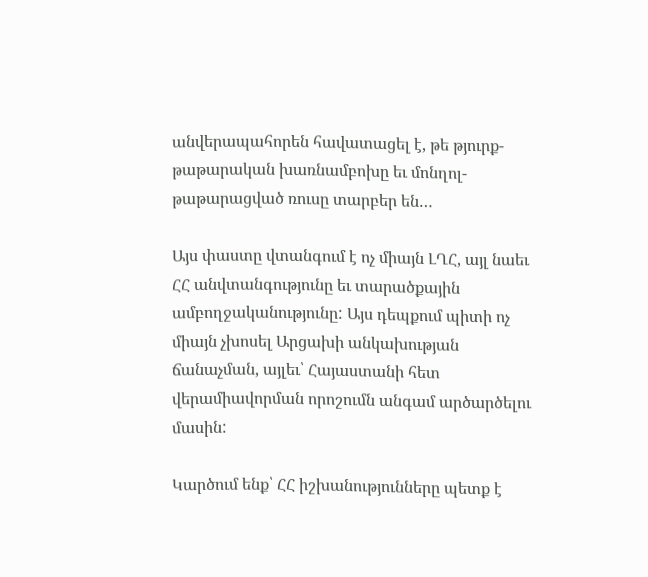անվերապահորեն հավատացել է, թե թյուրք-թաթարական խառնամբոխը եւ մոնղոլ-թաթարացված ռուսը տարբեր են…

Այս փաստը վտանգում է ոչ միայն ԼՂՀ, այլ նաեւ ՀՀ անվտանգությունը եւ տարածքային ամբողջականությունը: Այս դեպքում պիտի ոչ միայն չխոսել Արցախի անկախության ճանաչման, այլեւ՝ Հայաստանի հետ վերամիավորման որոշումն անգամ արծարծելու մասին:

Կարծում ենք՝ ՀՀ իշխանությունները պետք է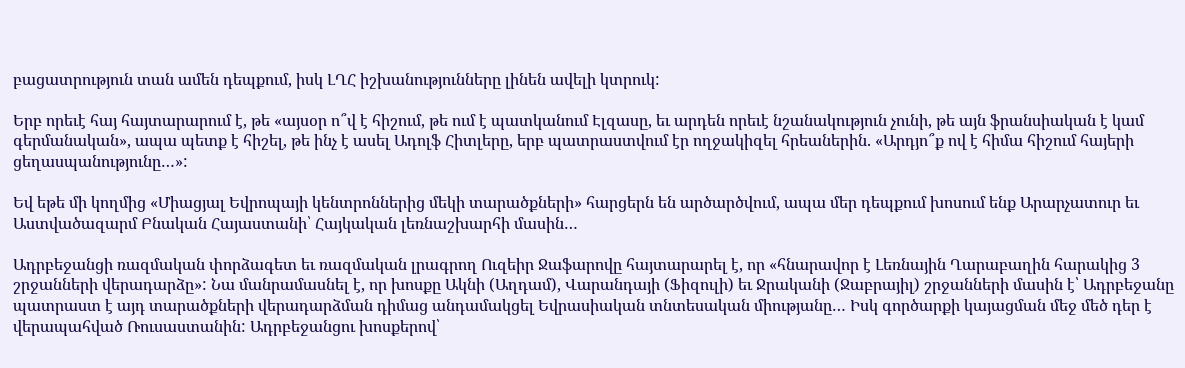բացատրություն տան ամեն դեպքում, իսկ ԼՂՀ իշխանությունները լինեն ավելի կտրուկ:

Երբ որեւէ հայ հայտարարում է, թե «այսօր ո՞վ է հիշում, թե ում է պատկանում Էլզասը, եւ արդեն որեւէ նշանակություն չունի, թե այն ֆրանսիական է կամ գերմանական», ապա պետք է հիշել, թե ինչ է ասել Ադոլֆ Հիտլերը, երբ պատրաստվում էր ողջակիզել հրեաներին. «Արդյո՞ք ով է հիմա հիշում հայերի ցեղասպանությունը…»:

Եվ եթե մի կողմից «Միացյալ Եվրոպայի կենտրոններից մեկի տարածքների» հարցերն են արծարծվում, ապա մեր դեպքում խոսում ենք Արարչատուր եւ Աստվածազարմ Բնական Հայաստանի՝ Հայկական լեռնաշխարհի մասին…

Ադրբեջանցի ռազմական փորձագետ եւ ռազմական լրագրող Ուզեիր Ջաֆարովը հայտարարել է, որ «հնարավոր է Լեռնային Ղարաբաղին հարակից 3 շրջանների վերադարձը»: Նա մանրամասնել է, որ խոսքը Ակնի (Աղդամ), Վարանդայի (Ֆիզուլի) եւ Ջրականի (Ջաբրայիլ) շրջանների մասին է՝ Ադրբեջանը պատրաստ է այդ տարածքների վերադարձման դիմաց անդամակցել Եվրասիական տնտեսական միությանը… Իսկ գործարքի կայացման մեջ մեծ դեր է վերապահված Ռուսաստանին: Ադրբեջանցու խոսքերով՝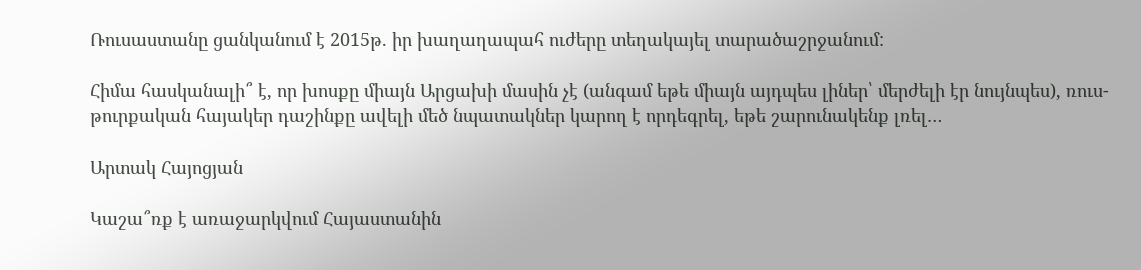Ռուսաստանը ցանկանում է 2015թ. իր խաղաղապահ ուժերը տեղակայել տարածաշրջանում:

Հիմա հասկանալի՞ է, որ խոսքը միայն Արցախի մասին չէ (անգամ եթե միայն այդպես լիներ՝ մերժելի էր նույնպես), ռուս-թուրքական հայակեր դաշինքը ավելի մեծ նպատակներ կարող է որդեգրել, եթե շարունակենք լռել…

Արտակ Հայոցյան

Կաշա՞ռք է առաջարկվում Հայաստանին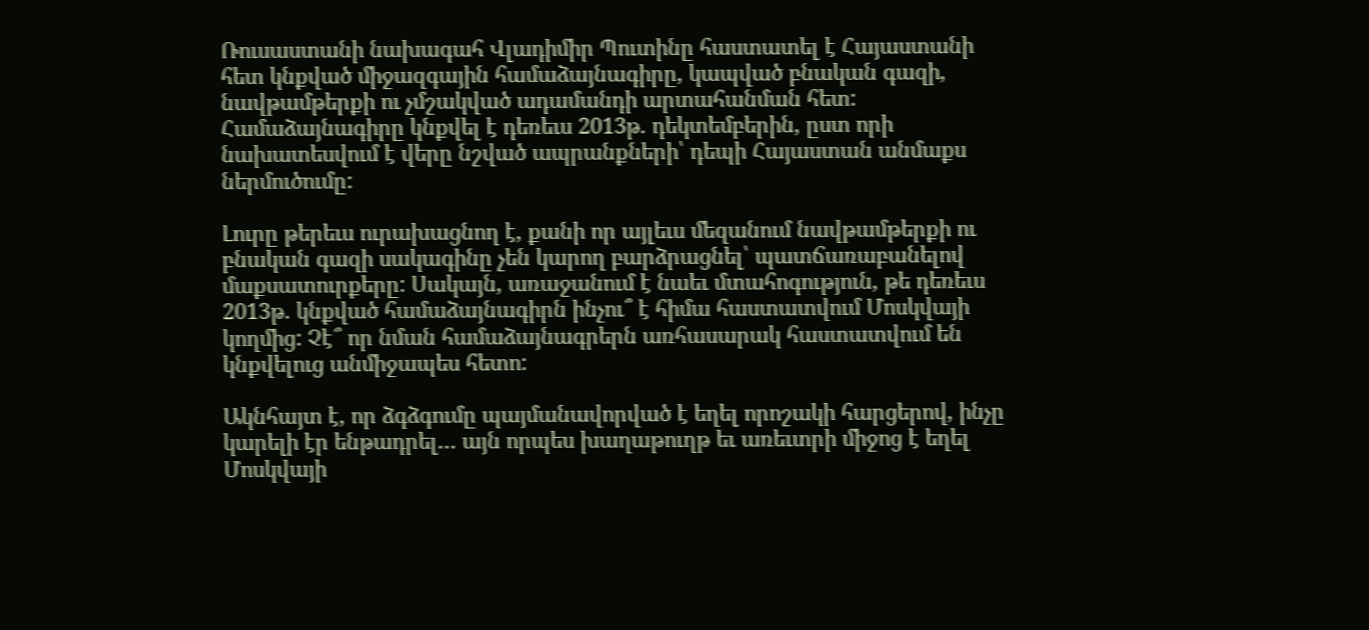Ռուսաստանի նախագահ Վլադիմիր Պուտինը հաստատել է Հայաստանի հետ կնքված միջազգային համաձայնագիրը, կապված բնական գազի, նավթամթերքի ու չմշակված ադամանդի արտահանման հետ: Համաձայնագիրը կնքվել է դեռեւս 2013թ. դեկտեմբերին, ըստ որի նախատեսվում է վերը նշված ապրանքների՝ դեպի Հայաստան անմաքս ներմուծումը:

Լուրը թերեւս ուրախացնող է, քանի որ այլեւս մեզանում նավթամթերքի ու բնական գազի սակագինը չեն կարող բարձրացնել՝ պատճառաբանելով մաքսատուրքերը: Սակայն, առաջանում է նաեւ մտահոգություն, թե դեռեւս 2013թ. կնքված համաձայնագիրն ինչու՞ է հիմա հաստատվում Մոսկվայի կողմից: Չէ՞ որ նման համաձայնագրերն առհասարակ հաստատվում են կնքվելուց անմիջապես հետո:

Ակնհայտ է, որ ձգձգումը պայմանավորված է եղել որոշակի հարցերով, ինչը կարելի էր ենթադրել… այն որպես խաղաթուղթ եւ առեւտրի միջոց է եղել Մոսկվայի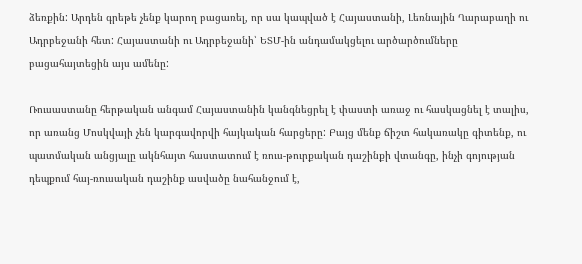ձեռքին: Արդեն գրեթե չենք կարող բացառել, որ սա կապված է Հայաստանի, Լեռնային Ղարաբաղի ու Ադրբեջանի հետ: Հայաստանի ու Ադրբեջանի՝ ԵՏՄ-ին անդամակցելու արծարծումները բացահայտեցին այս ամենը:

Ռուսաստանը հերթական անգամ Հայաստանին կանգնեցրել է փաստի առաջ ու հասկացնել է տալիս, որ առանց Մոսկվայի չեն կարգավորվի հայկական հարցերը: Բայց մենք ճիշտ հակառակը գիտենք, ու պատմական անցյալը ակնհայտ հաստատում է ռուս-թուրքական դաշինքի վտանգը, ինչի գոյության դեպքում հայ-ռուսական դաշինք ասվածը նահանջում է,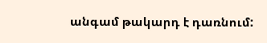անգամ թակարդ է դառնում: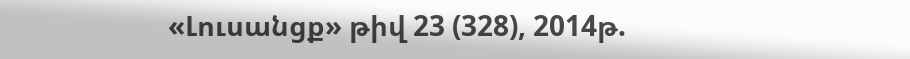«Լուսանցք» թիվ 23 (328), 2014թ.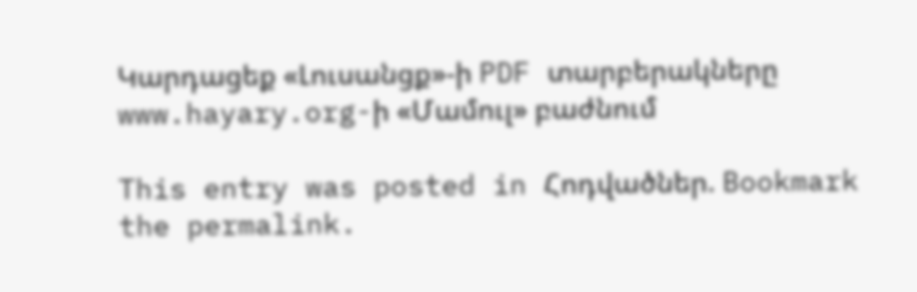Կարդացեք «Լուսանցք»-ի PDF տարբերակները www.hayary.org-ի «Մամուլ» բաժնում

This entry was posted in Հոդվածներ. Bookmark the permalink.